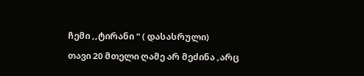ჩემი ,,ტირანი " ( დასასრული)
თავი 20 მთელი ღამე არ მეძინა ,არც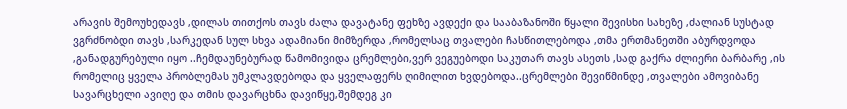არავის შემოუხედავს ,დილას თითქოს თავს ძალა დავატანე ფეხზე ავდექი და სააბაზანოში წყალი შევისხი სახეზე ,ძალიან სუსტად ვგრძნობდი თავს ,სარკედან სულ სხვა ადამიანი მიმზერდა ,რომელსაც თვალები ჩასწითლებოდა ,თმა ერთმანეთში აბურდვოდა ,განადგურებული იყო ..ჩემდაუნებურად წამომივიდა ცრემლები,ვერ ვეგუებოდი საკუთარ თავს ასეთს ,სად გაქრა ძლიერი ბარბარე ,ის რომელიც ყველა პრობლემას უმკლავდებოდა და ყველაფერს ღიმილით ხვდებოდა..ცრემლები შევიწმინდე ,თვალები ამოვიბანე სავარცხელი ავიღე და თმის დავარცხნა დავიწყე,შემდეგ კი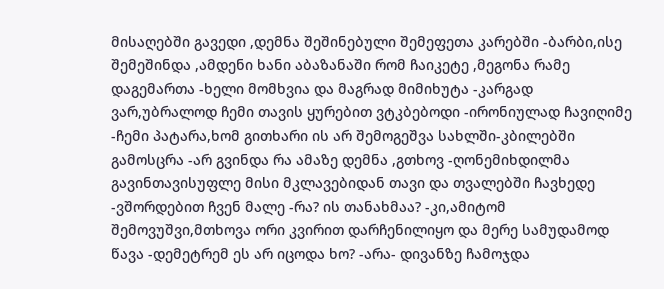მისაღებში გავედი ,დემნა შეშინებული შემეფეთა კარებში -ბარბი,ისე შემეშინდა ,ამდენი ხანი აბაზანაში რომ ჩაიკეტე ,მეგონა რამე დაგემართა -ხელი მომხვია და მაგრად მიმიხუტა -კარგად ვარ,უბრალოდ ჩემი თავის ყურებით ვტკბებოდი -ირონიულად ჩავიღიმე -ჩემი პატარა,ხომ გითხარი ის არ შემოგეშვა სახლში-კბილებში გამოსცრა -არ გვინდა რა ამაზე დემნა ,გთხოვ -ღონემიხდილმა გავინთავისუფლე მისი მკლავებიდან თავი და თვალებში ჩავხედე -ვშორდებით ჩვენ მალე -რა? ის თანახმაა? -კი,ამიტომ შემოვუშვი,მთხოვა ორი კვირით დარჩენილიყო და მერე სამუდამოდ წავა -დემეტრემ ეს არ იცოდა ხო? -არა- დივანზე ჩამოჯდა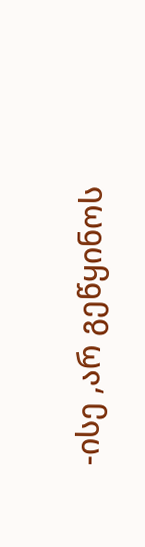-ისე ,არ გეწყინოს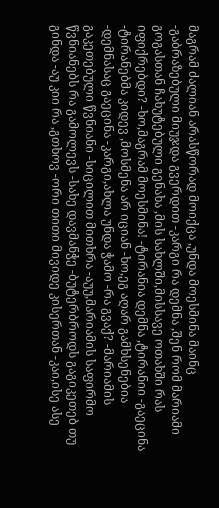მაგრამ ძალიან არასწორად მოიქცა ,უნდა მოესმინა მაინც -გაბრაზებული მიუჯდა გვერდით -კარგი რა დემნა ,შენ რომ მარიამი გოგასთან ჩახუტებული გენახა ,მის სახლში,მისსავე ოთახში რას იფიქრებდი? -ხო,მაგრამ მოესმინა! -ტირანია დემნა ,ტირანიი -გაეცინა -ტირანებმა კიდევ ,მოსმენა არ იციან -ხო,ეგ აღარ გამხსენებია -დემნასაც გაეცინა -კარგი,ახლა უნდა ჭამო -რა გვაქ? -მარიამის გაკეთებული წვნიანი -სიცილით მითხრა -აუუ,მარიამის საფირმო წვნიანებს რა გამოლევს -სახე დავმანჭე -ბუტერბროდს გაგიკეთებ თუ გინდა -აუ კიი რა ,გთხოვ -ორი თითი მივიდე კისერთან -კაი,ისე ასე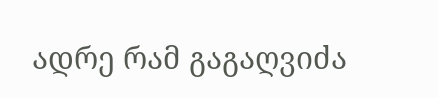ადრე რამ გაგაღვიძა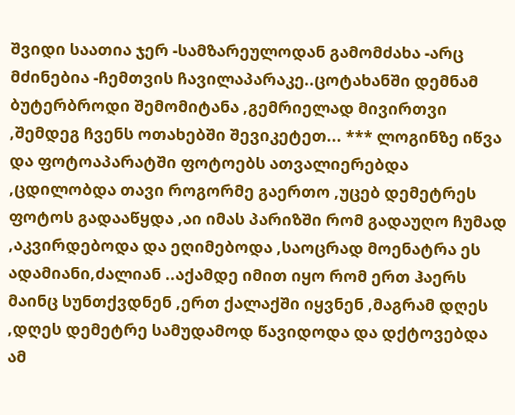შვიდი საათია ჯერ -სამზარეულოდან გამომძახა -არც მძინებია -ჩემთვის ჩავილაპარაკე..ცოტახანში დემნამ ბუტერბროდი შემომიტანა ,გემრიელად მივირთვი ,შემდეგ ჩვენს ოთახებში შევიკეტეთ... *** ლოგინზე იწვა და ფოტოაპარატში ფოტოებს ათვალიერებდა ,ცდილობდა თავი როგორმე გაერთო ,უცებ დემეტრეს ფოტოს გადააწყდა ,აი იმას პარიზში რომ გადაუღო ჩუმად ,აკვირდებოდა და ეღიმებოდა ,საოცრად მოენატრა ეს ადამიანი,ძალიან ..აქამდე იმით იყო რომ ერთ ჰაერს მაინც სუნთქვდნენ ,ერთ ქალაქში იყვნენ ,მაგრამ დღეს ,დღეს დემეტრე სამუდამოდ წავიდოდა და დქტოვებდა ამ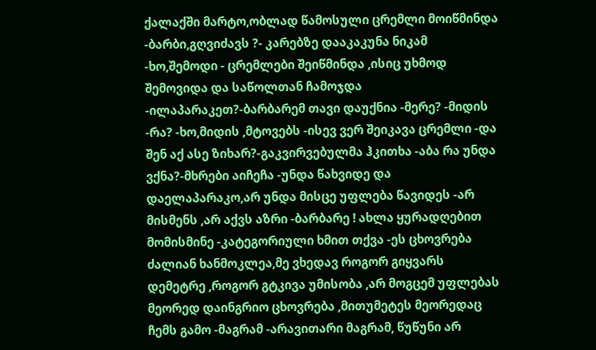ქალაქში მარტო,ობლად წამოსული ცრემლი მოიწმინდა -ბარბი,გღვიძავს ?- კარებზე დააკაკუნა ნიკამ -ხო,შემოდი - ცრემლები შეიწმინდა ,ისიც უხმოდ შემოვიდა და საწოლთან ჩამოჯდა -ილაპარაკეთ?-ბარბარემ თავი დაუქნია -მერე? -მიდის -რა? -ხო,მიდის ,მტოვებს -ისევ ვერ შეიკავა ცრემლი -და შენ აქ ასე ზიხარ?-გაკვირვებულმა ჰკითხა -აბა რა უნდა ვქნა?-მხრები აიჩეჩა -უნდა წახვიდე და დაელაპარაკო,არ უნდა მისცე უფლება წავიდეს -არ მისმენს ,არ აქვს აზრი -ბარბარე ! ახლა ყურადღებით მომისმინე -კატეგორიული ხმით თქვა -ეს ცხოვრება ძალიან ხანმოკლეა,მე ვხედავ როგორ გიყვარს დემეტრე ,როგორ გტკივა უმისობა ,არ მოგცემ უფლებას მეორედ დაინგრიო ცხოვრება ,მითუმეტეს მეორედაც ჩემს გამო -მაგრამ -არავითარი მაგრამ, წუწუნი არ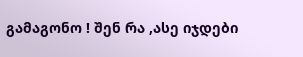გამაგონო ! შენ რა ,ასე იჯდები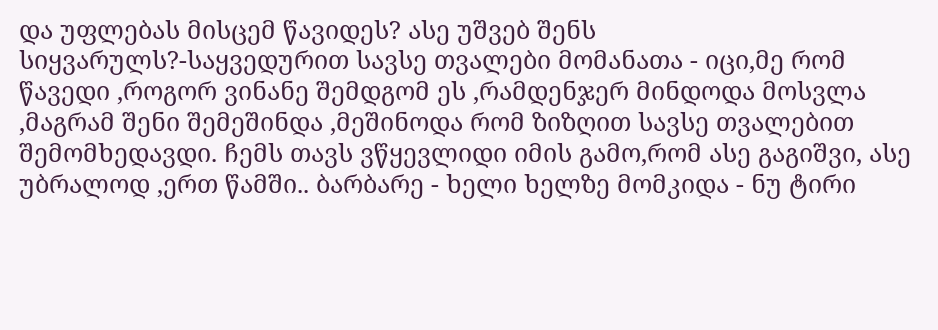და უფლებას მისცემ წავიდეს? ასე უშვებ შენს სიყვარულს?-საყვედურით სავსე თვალები მომანათა - იცი,მე რომ წავედი ,როგორ ვინანე შემდგომ ეს ,რამდენჯერ მინდოდა მოსვლა ,მაგრამ შენი შემეშინდა ,მეშინოდა რომ ზიზღით სავსე თვალებით შემომხედავდი. ჩემს თავს ვწყევლიდი იმის გამო,რომ ასე გაგიშვი, ასე უბრალოდ ,ერთ წამში.. ბარბარე - ხელი ხელზე მომკიდა - ნუ ტირი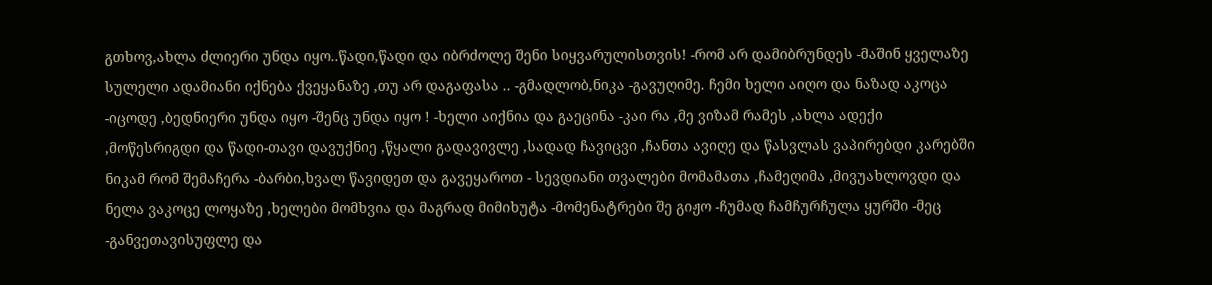გთხოვ,ახლა ძლიერი უნდა იყო..წადი,წადი და იბრძოლე შენი სიყვარულისთვის! -რომ არ დამიბრუნდეს -მაშინ ყველაზე სულელი ადამიანი იქნება ქვეყანაზე ,თუ არ დაგაფასა .. -გმადლობ,ნიკა -გავუღიმე. ჩემი ხელი აიღო და ნაზად აკოცა -იცოდე ,ბედნიერი უნდა იყო -შენც უნდა იყო ! -ხელი აიქნია და გაეცინა -კაი რა ,მე ვიზამ რამეს ,ახლა ადექი ,მოწესრიგდი და წადი-თავი დავუქნიე ,წყალი გადავივლე ,სადად ჩავიცვი ,ჩანთა ავიღე და წასვლას ვაპირებდი კარებში ნიკამ რომ შემაჩერა -ბარბი,ხვალ წავიდეთ და გავეყაროთ - სევდიანი თვალები მომამათა ,ჩამეღიმა ,მივუახლოვდი და ნელა ვაკოცე ლოყაზე ,ხელები მომხვია და მაგრად მიმიხუტა -მომენატრები შე გიჟო -ჩუმად ჩამჩურჩულა ყურში -მეც -განვეთავისუფლე და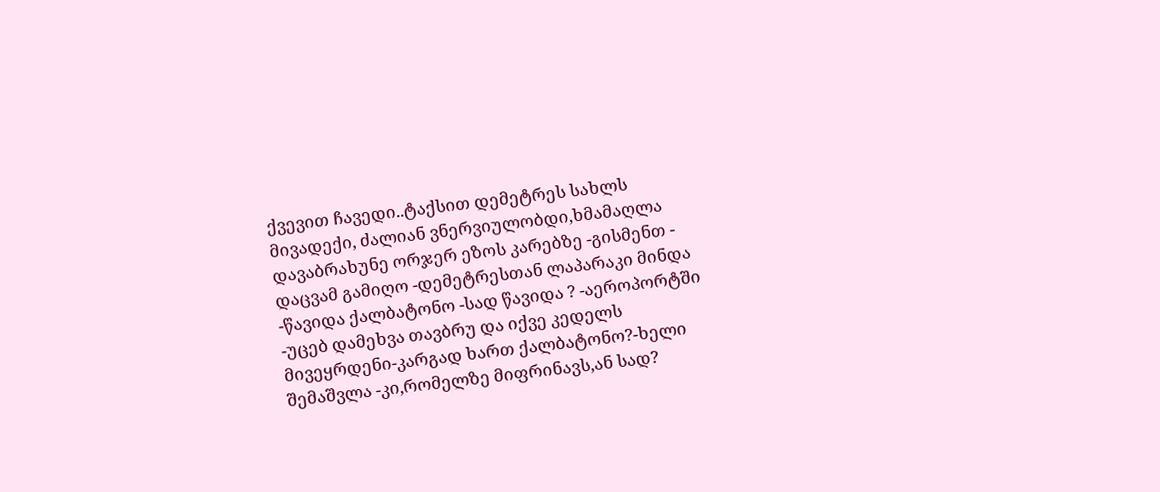ქვევით ჩავედი..ტაქსით დემეტრეს სახლს მივადექი, ძალიან ვნერვიულობდი,ხმამაღლა დავაბრახუნე ორჯერ ეზოს კარებზე -გისმენთ - დაცვამ გამიღო -დემეტრესთან ლაპარაკი მინდა -წავიდა ქალბატონო -სად წავიდა ? -აეროპორტში -უცებ დამეხვა თავბრუ და იქვე კედელს მივეყრდენი-კარგად ხართ ქალბატონო?-ხელი შემაშვლა -კი,რომელზე მიფრინავს,ან სად?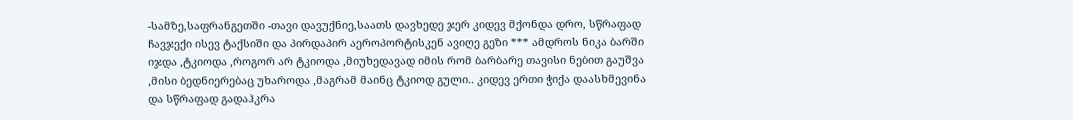-სამზე,საფრანგეთში -თავი დავუქნიე,საათს დავხედე ჯერ კიდევ მქონდა დრო, სწრაფად ჩავჯექი ისევ ტაქსიში და პირდაპირ აეროპორტისკენ ავიღე გეზი *** ამდროს ნიკა ბარში იჯდა ,ტკიოდა ,როგორ არ ტკიოდა ,მიუხედავად იმის რომ ბარბარე თავისი ნებით გაუშვა ,მისი ბედნიერებაც უხაროდა ,მაგრამ მაინც ტკიოდ გული.. კიდევ ერთი ჭიქა დაასხმევინა და სწრაფად გადაჰკრა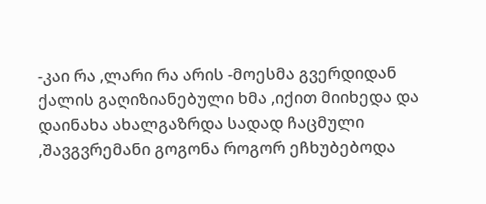-კაი რა ,ლარი რა არის -მოესმა გვერდიდან ქალის გაღიზიანებული ხმა ,იქით მიიხედა და დაინახა ახალგაზრდა სადად ჩაცმული ,შავგვრემანი გოგონა როგორ ეჩხუბებოდა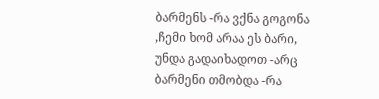ბარმენს -რა ვქნა გოგონა ,ჩემი ხომ არაა ეს ბარი, უნდა გადაიხადოთ -არც ბარმენი თმობდა -რა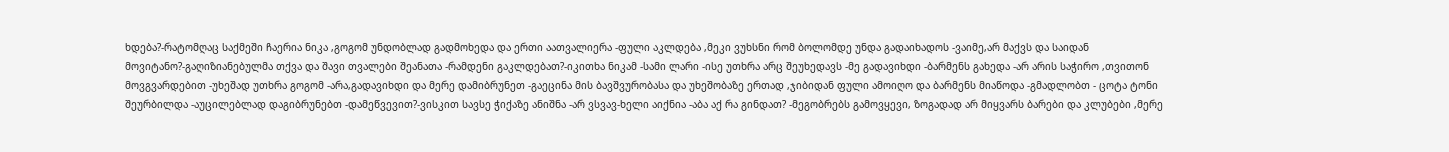ხდება?-რატომღაც საქმეში ჩაერია ნიკა ,გოგომ უნდობლად გადმოხედა და ერთი აათვალიერა -ფული აკლდება ,მეკი ვუხსნი რომ ბოლომდე უნდა გადაიხადოს -ვაიმე,არ მაქვს და საიდან მოვიტანო?-გაღიზიანებულმა თქვა და შავი თვალები შეანათა -რამდენი გაკლდებათ?-იკითხა ნიკამ -სამი ლარი -ისე უთხრა არც შეუხედავს -მე გადავიხდი -ბარმენს გახედა -არ არის საჭირო ,თვითონ მოვგვარდებით -უხეშად უთხრა გოგომ -არა,გადავიხდი და მერე დამიბრუნეთ -გაეცინა მის ბავშვურობასა და უხეშობაზე ერთად ,ჯიბიდან ფული ამოიღო და ბარმენს მიაწოდა -გმადლობთ - ცოტა ტონი შეურბილდა -აუცილებლად დაგიბრუნებთ -დამეწვევით?-ვისკით სავსე ჭიქაზე ანიშნა -არ ვსვავ-ხელი აიქნია -აბა აქ რა გინდათ? -მეგობრებს გამოვყევი, ზოგადად არ მიყვარს ბარები და კლუბები ,მერე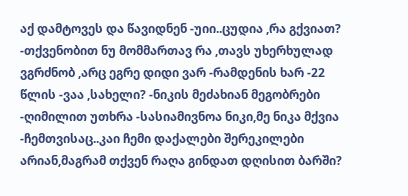აქ დამტოვეს და წავიდნენ -უიი..ცუდია ,რა გქვიათ? -თქვენობით ნუ მომმართავ რა ,თავს უხერხულად ვგრძნობ ,არც ეგრე დიდი ვარ -რამდენის ხარ -22 წლის -ვაა ,სახელი? -ნიკის მეძახიან მეგობრები -ღიმილით უთხრა -სასიამივნოა ნიკი,მე ნიკა მქვია -ჩემთვისაც..კაი ჩემი დაქალები შერეკილები არიან,მაგრამ თქვენ რაღა გინდათ დღისით ბარში?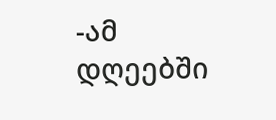-ამ დღეებში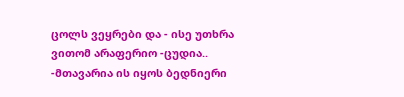ცოლს ვეყრები და - ისე უთხრა ვითომ არაფერიო -ცუდია.. -მთავარია ის იყოს ბედნიერი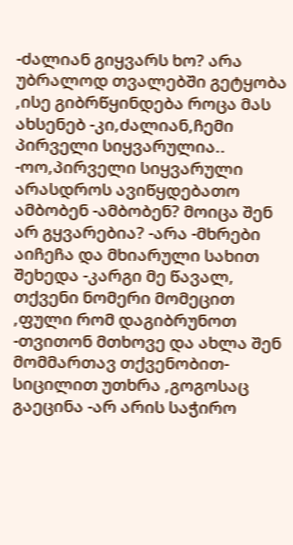-ძალიან გიყვარს ხო? არა უბრალოდ თვალებში გეტყობა ,ისე გიბრწყინდება როცა მას ახსენებ -კი,ძალიან,ჩემი პირველი სიყვარულია.. -ოო,პირველი სიყვარული არასდროს ავიწყდებათო ამბობენ -ამბობენ? მოიცა შენ არ გყვარებია? -არა -მხრები აიჩეჩა და მხიარული სახით შეხედა -კარგი მე წავალ, თქვენი ნომერი მომეცით ,ფული რომ დაგიბრუნოთ -თვითონ მთხოვე და ახლა შენ მომმართავ თქვენობით-სიცილით უთხრა ,გოგოსაც გაეცინა -არ არის საჭირო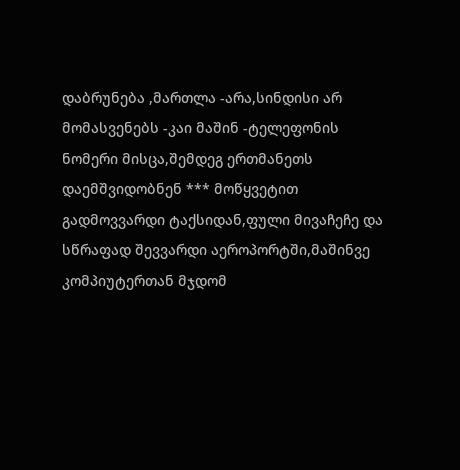დაბრუნება ,მართლა -არა,სინდისი არ მომასვენებს -კაი მაშინ -ტელეფონის ნომერი მისცა,შემდეგ ერთმანეთს დაემშვიდობნენ *** მოწყვეტით გადმოვვარდი ტაქსიდან,ფული მივაჩეჩე და სწრაფად შევვარდი აეროპორტში,მაშინვე კომპიუტერთან მჯდომ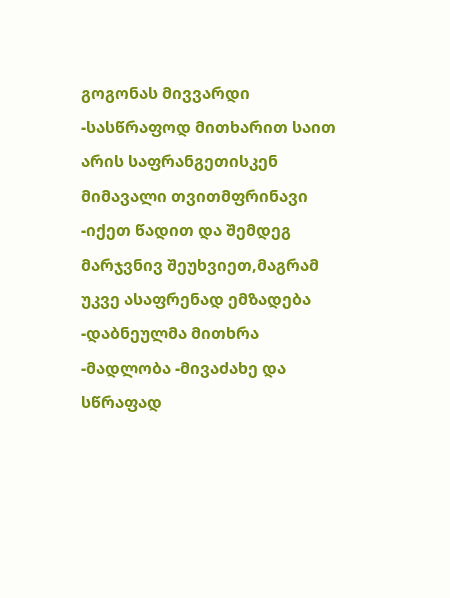გოგონას მივვარდი -სასწრაფოდ მითხარით საით არის საფრანგეთისკენ მიმავალი თვითმფრინავი -იქეთ წადით და შემდეგ მარჯვნივ შეუხვიეთ,მაგრამ უკვე ასაფრენად ემზადება -დაბნეულმა მითხრა -მადლობა -მივაძახე და სწრაფად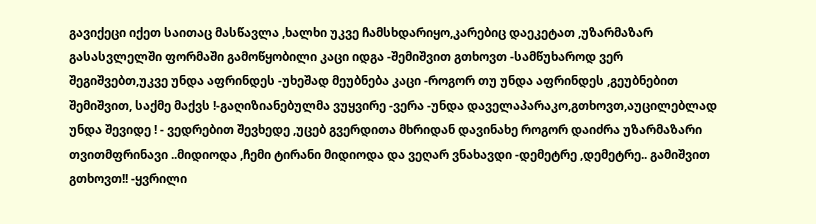გავიქეცი იქეთ საითაც მასწავლა ,ხალხი უკვე ჩამსხდარიყო,კარებიც დაეკეტათ ,უზარმაზარ გასასვლელში ფორმაში გამოწყობილი კაცი იდგა -შემიშვით გთხოვთ -სამწუხაროდ ვერ შეგიშვებთ,უკვე უნდა აფრინდეს -უხეშად მეუბნება კაცი -როგორ თუ უნდა აფრინდეს ,გეუბნებით შემიშვით, საქმე მაქვს !-გაღიზიანებულმა ვუყვირე -ვერა -უნდა დაველაპარაკო,გთხოვთ,აუცილებლად უნდა შევიდე ! - ვედრებით შევხედე ,უცებ გვერდითა მხრიდან დავინახე როგორ დაიძრა უზარმაზარი თვითმფრინავი ..მიდიოდა ,ჩემი ტირანი მიდიოდა და ვეღარ ვნახავდი -დემეტრე ,დემეტრე.. გამიშვით გთხოვთ!! -ყვრილი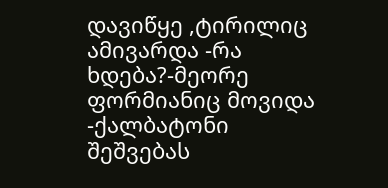დავიწყე ,ტირილიც ამივარდა -რა ხდება?-მეორე ფორმიანიც მოვიდა -ქალბატონი შეშვებას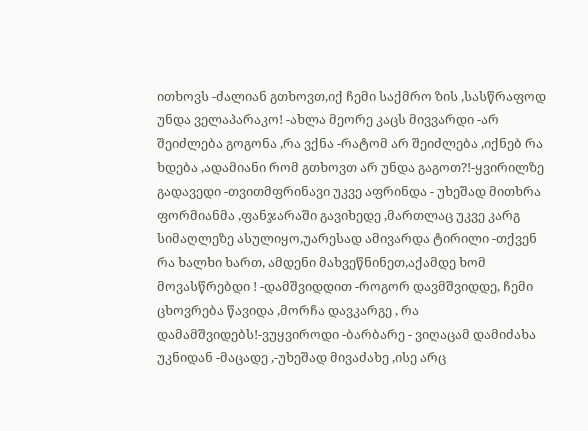ითხოვს -ძალიან გთხოვთ,იქ ჩემი საქმრო ზის ,სასწრაფოდ უნდა ველაპარაკო! -ახლა მეორე კაცს მივვარდი -არ შეიძლება გოგონა ,რა ვქნა -რატომ არ შეიძლება ,იქნებ რა ხდება ,ადამიანი რომ გთხოვთ არ უნდა გაგოთ?!-ყვირილზე გადავედი -თვითმფრინავი უკვე აფრინდა - უხეშად მითხრა ფორმიანმა ,ფანჯარაში გავიხედე ,მართლაც უკვე კარგ სიმაღლეზე ასულიყო,უარესად ამივარდა ტირილი -თქვენ რა ხალხი ხართ, ამდენი მახვეწნინეთ,აქამდე ხომ მოვასწრებდი ! -დამშვიდდით -როგორ დავმშვიდდე, ჩემი ცხოვრება წავიდა ,მორჩა დავკარგე , რა დამამშვიდებს!-ვუყვიროდი -ბარბარე - ვიღაცამ დამიძახა უკნიდან -მაცადე ,-უხეშად მივაძახე ,ისე არც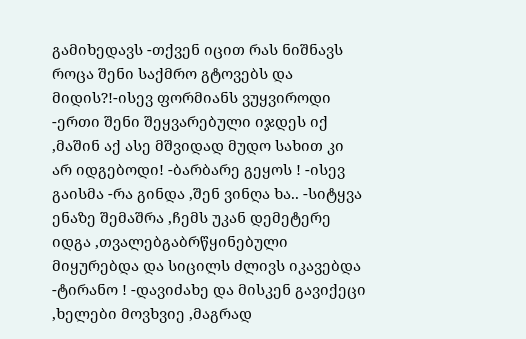გამიხედავს -თქვენ იცით რას ნიშნავს როცა შენი საქმრო გტოვებს და მიდის?!-ისევ ფორმიანს ვუყვიროდი -ერთი შენი შეყვარებული იჯდეს იქ ,მაშინ აქ ასე მშვიდად მუდო სახით კი არ იდგებოდი! -ბარბარე გეყოს ! -ისევ გაისმა -რა გინდა ,შენ ვინღა ხა.. -სიტყვა ენაზე შემაშრა ,ჩემს უკან დემეტერე იდგა ,თვალებგაბრწყინებული მიყურებდა და სიცილს ძლივს იკავებდა -ტირანო ! -დავიძახე და მისკენ გავიქეცი ,ხელები მოვხვიე ,მაგრად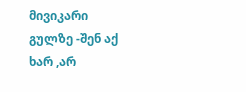მივიკარი გულზე -შენ აქ ხარ ,არ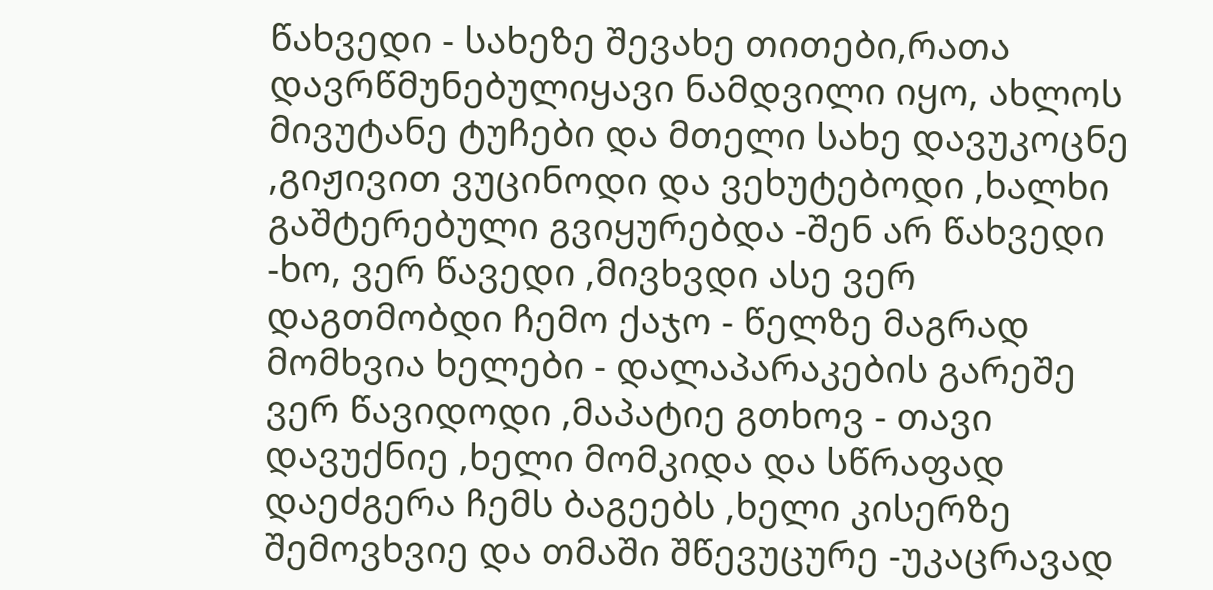წახვედი - სახეზე შევახე თითები,რათა დავრწმუნებულიყავი ნამდვილი იყო, ახლოს მივუტანე ტუჩები და მთელი სახე დავუკოცნე ,გიჟივით ვუცინოდი და ვეხუტებოდი ,ხალხი გაშტერებული გვიყურებდა -შენ არ წახვედი -ხო, ვერ წავედი ,მივხვდი ასე ვერ დაგთმობდი ჩემო ქაჯო - წელზე მაგრად მომხვია ხელები - დალაპარაკების გარეშე ვერ წავიდოდი ,მაპატიე გთხოვ - თავი დავუქნიე ,ხელი მომკიდა და სწრაფად დაეძგერა ჩემს ბაგეებს ,ხელი კისერზე შემოვხვიე და თმაში შწევუცურე -უკაცრავად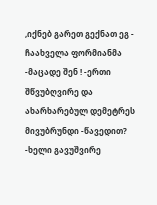,იქნებ გარეთ გექნათ ეგ - ჩაახველა ფორმიანმა -მაცადე შენ ! -ერთი შწვუბღვირე და ახარხარებულ დემეტრეს მივუბრუნდი -წავედით? -ხელი გავუშვირე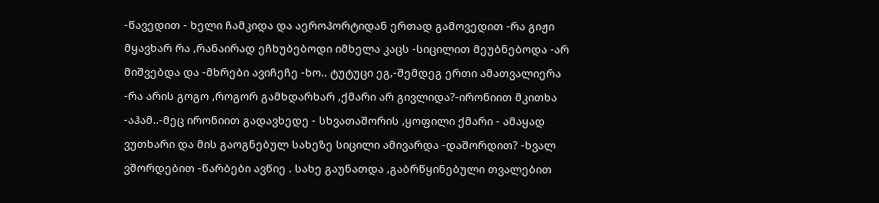-წავედით - ხელი ჩამკიდა და აეროპორტიდან ერთად გამოვედით -რა გიჟი მყავხარ რა ,რანაირად ეჩხუბებოდი იმხელა კაცს -სიცილით მეუბნებოდა -არ მიშვებდა და -მხრები ავიჩეჩე -ხო.. ტუტუცი ეგ,-შემდეგ ერთი ამათვალიერა -რა არის გოგო ,როგორ გამხდარხარ ,ქმარი არ გივლიდა?-ირონიით მკითხა -აჰამ..-მეც ირონიით გადავხედე - სხვათაშორის ,ყოფილი ქმარი - ამაყად ვუთხარი და მის გაოგნებულ სახეზე სიცილი ამივარდა -დაშორდით? -ხვალ ვშორდებით -წარბები ავწიე . სახე გაუნათდა ,გაბრწყინებული თვალებით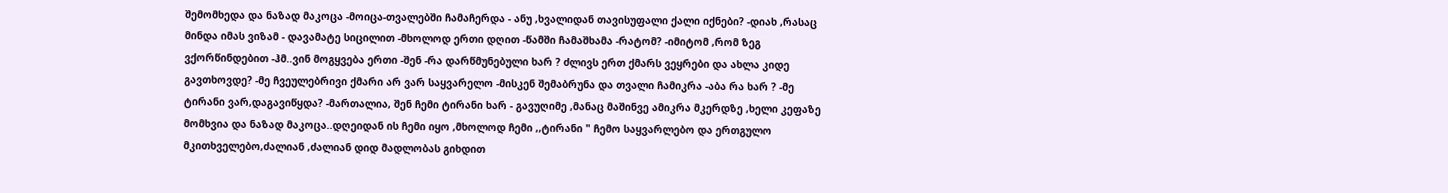შემომხედა და ნაზად მაკოცა -მოიცა-თვალებში ჩამაჩერდა - ანუ ,ხვალიდან თავისუფალი ქალი იქნები? -დიახ ,რასაც მინდა იმას ვიზამ - დავამატე სიცილით -მხოლოდ ერთი დღით -წამში ჩამაშხამა -რატომ? -იმიტომ ,რომ ზეგ ვქორწინდებით -ჰმ..ვინ მოგყვება ერთი -შენ -რა დარწმუნებული ხარ ? ძლივს ერთ ქმარს ვეყრები და ახლა კიდე გავთხოვდე? -მე ჩვეულებრივი ქმარი არ ვარ საყვარელო -მისკენ შემაბრუნა და თვალი ჩამიკრა -აბა რა ხარ ? -მე ტირანი ვარ,დაგავიწყდა? -მართალია, შენ ჩემი ტირანი ხარ - გავუღიმე ,მანაც მაშინვე ამიკრა მკერდზე ,ხელი კეფაზე მომხვია და ნაზად მაკოცა..დღეიდან ის ჩემი იყო ,მხოლოდ ჩემი ,,ტირანი " ჩემო საყვარლებო და ერთგულო მკითხველებო,ძალიან ,ძალიან დიდ მადლობას გიხდით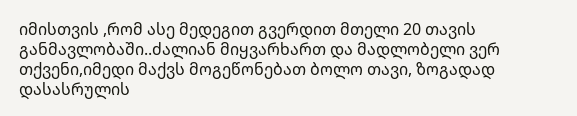იმისთვის ,რომ ასე მედეგით გვერდით მთელი 20 თავის განმავლობაში..ძალიან მიყვარხართ და მადლობელი ვერ თქვენი,იმედი მაქვს მოგეწონებათ ბოლო თავი, ზოგადად დასასრულის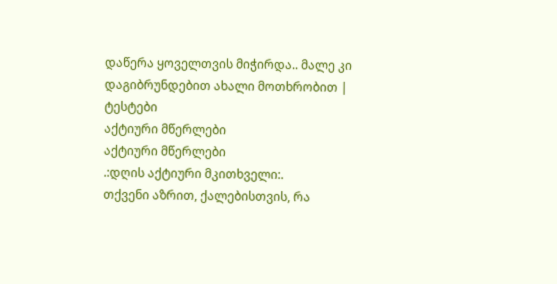დაწერა ყოველთვის მიჭირდა.. მალე კი დაგიბრუნდებით ახალი მოთხრობით |
ტესტები
აქტიური მწერლები
აქტიური მწერლები
.:დღის აქტიური მკითხველი:.
თქვენი აზრით, ქალებისთვის, რა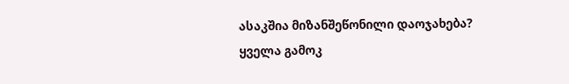ასაკშია მიზანშეწონილი დაოჯახება?
ყველა გამოკ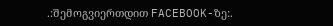.:შემოგვიერთდით FACEBOOK-ზე:.